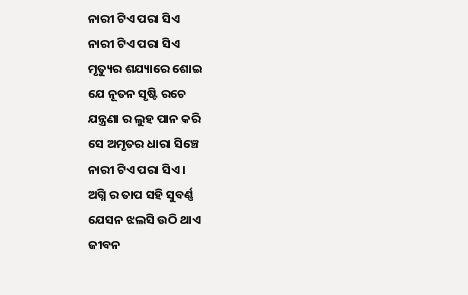ନାରୀ ଟିଏ ପରା ସିଏ
ନାରୀ ଟିଏ ପରା ସିଏ
ମୃତ୍ୟୁର ଶଯ୍ୟାରେ ଶୋଇ
ଯେ ନୂତନ ସୃଷ୍ଟି ରଚେ
ଯନ୍ତ୍ରଣା ର ଲୁହ ପାନ କରି
ସେ ଅମୃତର ଧାରା ସିଞ୍ଚେ
ନାରୀ ଟିଏ ପରା ସିଏ ।
ଅଗ୍ନି ର ତାପ ସହି ସୁବର୍ଣ୍ଣ
ଯେସନ ଝଲସି ଉଠି ଥାଏ
ଜୀବନ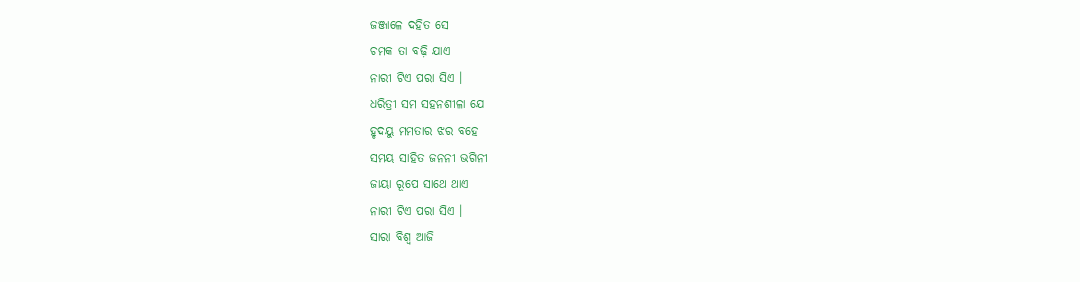ଜଞ୍ଜାଳେ ଦହିତ ସେ
ଚମକ ତା ବଢ଼ି ଯାଏ
ନାରୀ ଟିଏ ପରା ସିଏ ।
ଧରିତ୍ରୀ ସମ ସହନଶୀଳା ଯେ
ହୃଦୟୁ ମମତାର ଝର ବହେ
ସମୟ ସାହିତ ଜନନୀ ଭଗିନୀ
ଜାୟା ରୂପେ ସାଥେ ଥାଏ
ନାରୀ ଟିଏ ପରା ସିଏ ।
ସାରା ବିଶ୍ୱ ଆଜି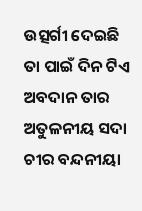ଉତ୍ସର୍ଗୀ ଦେଇଛି
ତା ପାଇଁ ଦିନ ଟିଏ
ଅବଦାନ ତାର ଅତୁଳନୀୟ ସଦା
ଚୀର ବନ୍ଦନୀୟା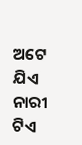ଅଟେ ଯିଏ
ନାରୀ ଟିଏ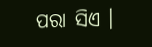ପରା ସିଏ ।